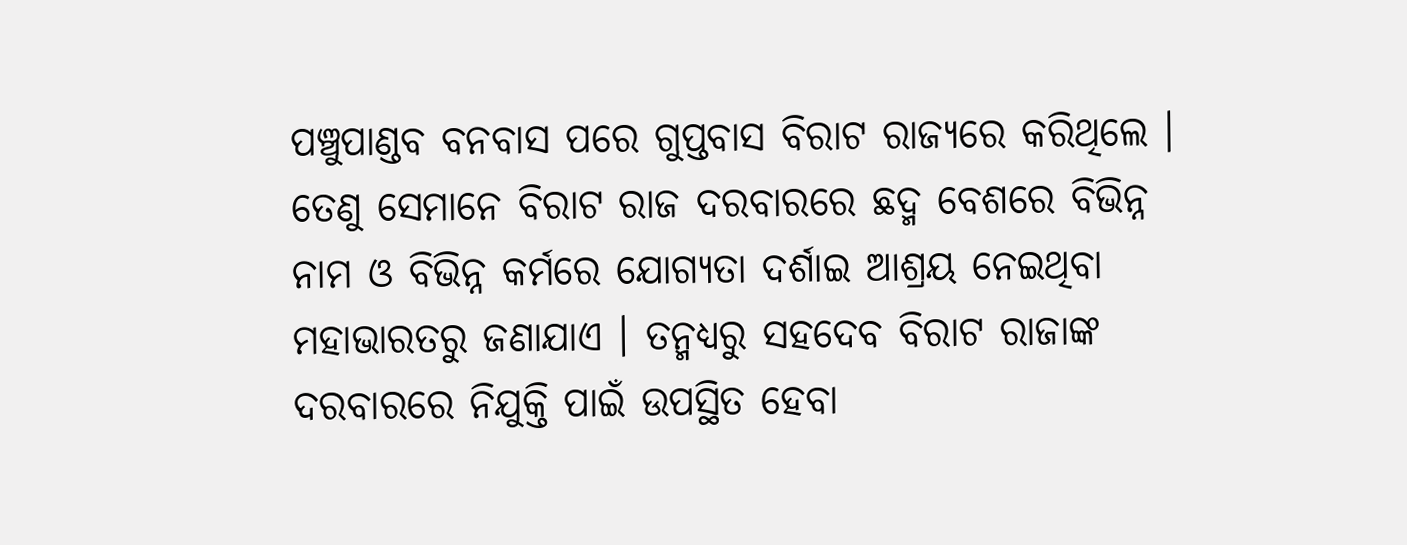ପଞ୍ଚୁପାଣ୍ଡବ ବନବାସ ପରେ ଗୁପ୍ତବାସ ବିରାଟ ରାଜ୍ୟରେ କରିଥିଲେ । ତେଣୁ ସେମାନେ ବିରାଟ ରାଜ ଦରବାରରେ ଛଦ୍ମ ବେଶରେ ବିଭିନ୍ନ ନାମ ଓ ବିଭିନ୍ନ କର୍ମରେ ଯୋଗ୍ୟତା ଦର୍ଶାଇ ଆଶ୍ରୟ ନେଇଥିବା ମହାଭାରତରୁ ଜଣାଯାଏ । ତନ୍ମଧ୍ୟରୁ ସହଦେବ ବିରାଟ ରାଜାଙ୍କ ଦରବାରରେ ନିଯୁକ୍ତି ପାଇଁ ଉପସ୍ଥିତ ହେବା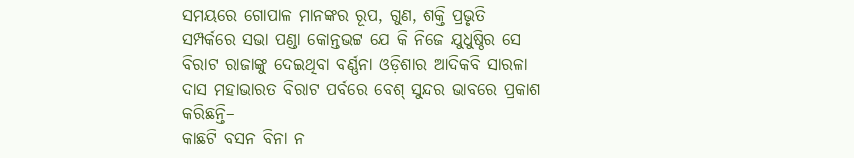ସମୟରେ ଗୋପାଳ ମାନଙ୍କର ରୂପ, ଗୁଣ, ଶକ୍ତି ପ୍ରଭୃତି ସମ୍ପର୍କରେ ସଭା ପଣ୍ଡା କୋନ୍ତଭଟ୍ଟ ଯେ କି ନିଜେ ଯୁଧୁଷ୍ଠିର ସେ ବିରାଟ ରାଜାଙ୍କୁ ଦେଇଥିବା ବର୍ଣ୍ଣନା ଓଡ଼ିଶାର ଆଦିକବି ସାରଳା ଦାସ ମହାଭାରତ ବିରାଟ ପର୍ବରେ ବେଶ୍ ସୁନ୍ଦର ଭାବରେ ପ୍ରକାଶ କରିଛନ୍ତି–
କାଛଟି ବସନ ବିନା ନ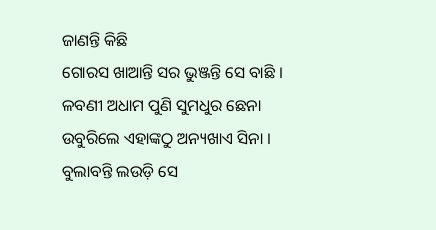ଜାଣନ୍ତି କିଛି
ଗୋରସ ଖାଆନ୍ତି ସର ଭୁଞ୍ଜନ୍ତି ସେ ବାଛି ।
ଳବଣୀ ଅଧାମ ପୁଣି ସୁମଧୁର ଛେନା
ଉବୁରିଲେ ଏହାଙ୍କଠୁ ଅନ୍ୟଖାଏ ସିନା ।
ବୁଲାବନ୍ତି ଲଉଡ଼ି ସେ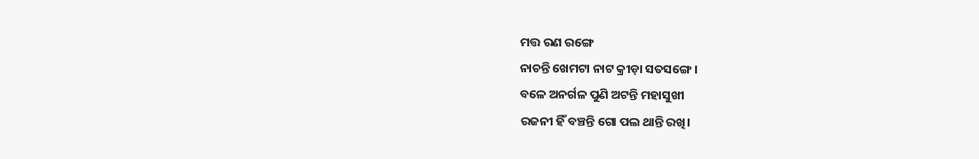ମତ୍ତ ରଣ ରଙ୍ଗେ
ନାଚନ୍ତି ଖେମଟା ନାଟ କ୍ରୀଡ଼ା ସତସଙ୍ଗେ ।
ବଳେ ଅନର୍ଗଳ ପୁଣି ଅଟନ୍ତି ମହାସୁଖୀ
ରଜନୀ ହିଁ ବଞ୍ଚନ୍ତି ଗୋ ପଲ ଥାନ୍ତି ରଖି।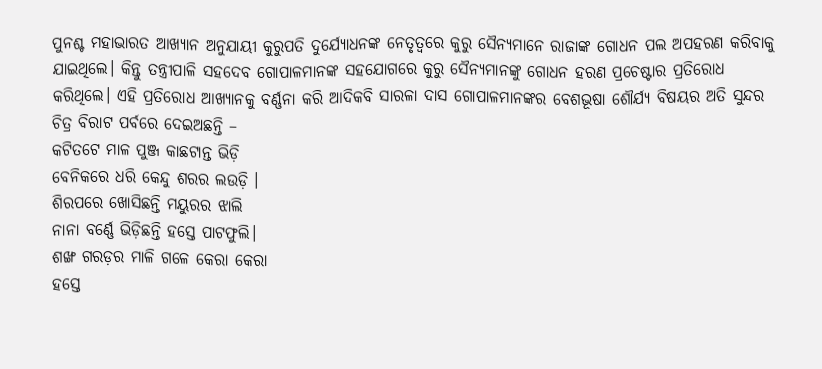ପୁନଶ୍ଚ ମହାଭାରତ ଆଖ୍ୟାନ ଅନୁଯାୟୀ କୁରୁପତି ଦୁର୍ଯ୍ୟୋଧନଙ୍କ ନେତୃତ୍ଵରେ କୁରୁ ସୈନ୍ୟମାନେ ରାଜାଙ୍କ ଗୋଧନ ପଲ ଅପହରଣ କରିବାକୁ ଯାଇଥିଲେ। କିନ୍ତୁ ତନ୍ତ୍ରୀପାଳି ସହଦେବ ଗୋପାଳମାନଙ୍କ ସହଯୋଗରେ କୁରୁ ସୈନ୍ୟମାନଙ୍କୁ ଗୋଧନ ହରଣ ପ୍ରଚେଷ୍ଟାର ପ୍ରତିରୋଧ କରିଥିଲେ। ଏହି ପ୍ରତିରୋଧ ଆଖ୍ୟାନକୁ ବର୍ଣ୍ଣନା କରି ଆଦିକବି ସାରଳା ଦାସ ଗୋପାଳମାନଙ୍କର ବେଶଭୂଷା ଶୌର୍ଯ୍ୟ ବିଷୟର ଅତି ସୁନ୍ଦର ଚିତ୍ର ବିରାଟ ପର୍ବରେ ଦେଇଅଛନ୍ତି –
କଟିତଟେ ମାଳ ପୁଞ୍ଜ କାଛଟାନ୍ତ ଭିଡ଼ି
ବେନିକରେ ଧରି କେନ୍ଦୁ ଶରର ଲଉଡ଼ି ।
ଶିରପରେ ଖୋସିଛନ୍ତି ମୟୁରର ଝାଲି
ନାନା ବର୍ଣ୍ଣେ ଭିଡ଼ିଛନ୍ତି ହସ୍ତେ ପାଟଫୁଲି।
ଶଙ୍ଖ ଗରଡ଼ର ମାଳି ଗଳେ କେରା କେରା
ହସ୍ତେ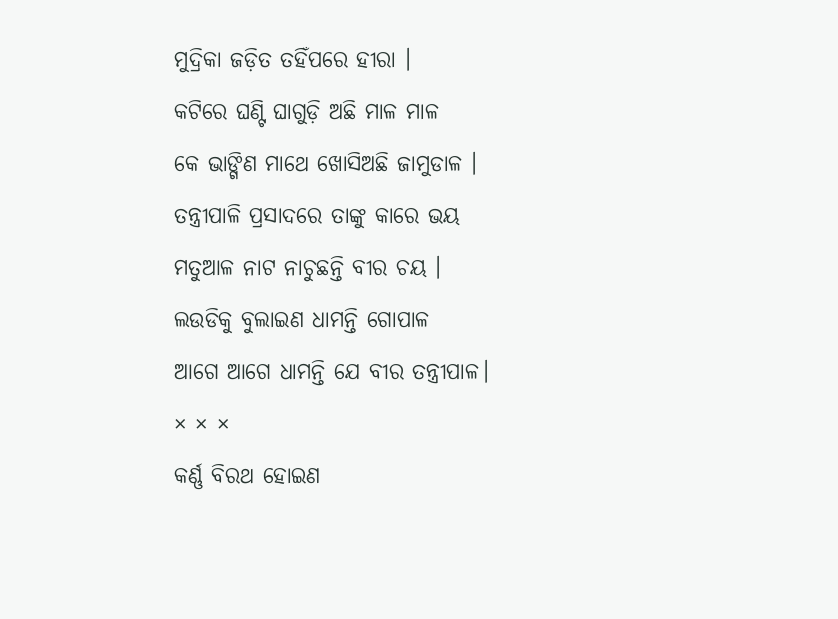ମୁଦ୍ରିକା ଜଡ଼ିତ ତହିଁପରେ ହୀରା ।
କଟିରେ ଘଣ୍ଟି ଘାଗୁଡ଼ି ଅଛି ମାଳ ମାଳ
କେ ଭାଙ୍ଗିଣ ମାଥେ ଖୋସିଅଛି ଜାମୁଡାଳ ।
ତନ୍ତ୍ରୀପାଳି ପ୍ରସାଦରେ ତାଙ୍କୁ କାରେ ଭୟ
ମତୁଆଳ ନାଟ ନାଚୁଛନ୍ତି ବୀର ଚୟ ।
ଲଉଡିକୁ ବୁଲାଇଣ ଧାମନ୍ତି ଗୋପାଳ
ଆଗେ ଆଗେ ଧାମନ୍ତି ଯେ ବୀର ତନ୍ତ୍ରୀପାଳ।
× × ×
କର୍ଣ୍ଣ ବିରଥ ହୋଇଣ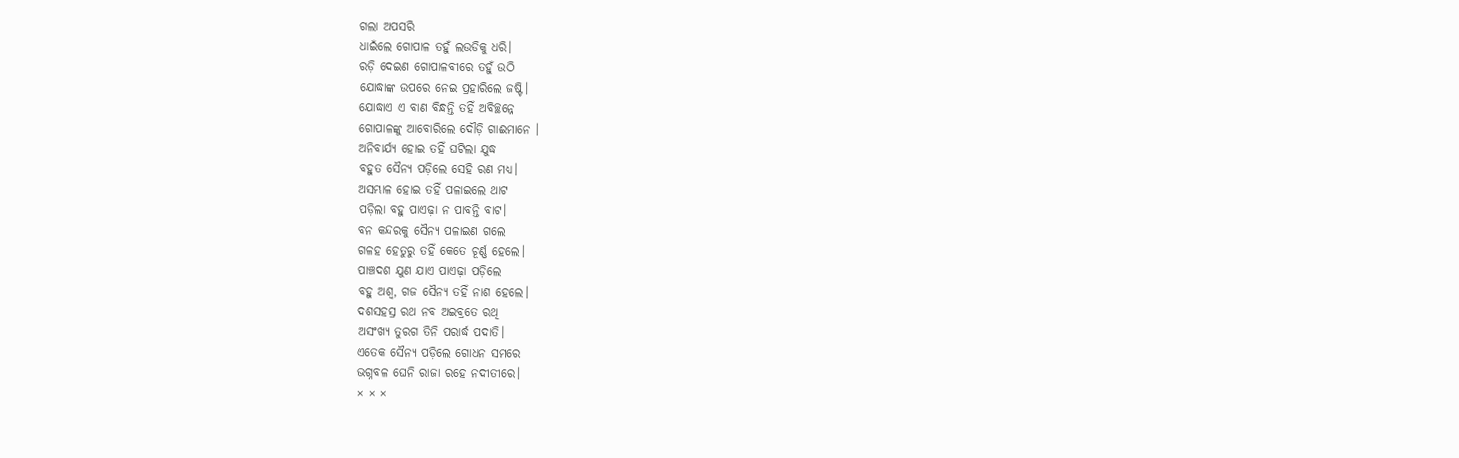ଗଲା ଅପସରି
ଧାଇଁଲେ ଗୋପାଳ ତହୁଁ ଲଉଡିକୁ ଧରି।
ରଡ଼ି ଦେଇଣ ଗୋପାଳବୀରେ ତହୁଁ ଉଠି
ଯୋଦ୍ଧାଙ୍କ ଉପରେ ନେଇ ପ୍ରହାରିଲେ ଜଷ୍ଟି।
ଯୋଦ୍ଧାଏ ଏ ବାଣ ବିନ୍ଧନ୍ତି ତହିଁ ଅବିଚ୍ଛନ୍ନେ
ଗୋପାଳଙ୍କୁ ଆବୋରିଲେ ଦୌଡ଼ି ଗାଈମାନେ ।
ଅନିବାର୍ଯ୍ୟ ହୋଇ ତହିଁ ଘଟିଲା ଯୁଦ୍ଧ
ବହୁତ ସୈନ୍ୟ ପଡ଼ିଲେ ସେହି ରଣ ମଧ୍ୟ।
ଅସମ୍ଭାଳ ହୋଇ ତହିଁ ପଳାଇଲେ ଥାଟ
ପଡ଼ିଲା ବହୁ ପାଏଢ଼ା ନ ପାବନ୍ତି ବାଟ।
ବନ କନ୍ଦରକୁ ସୈନ୍ୟ ପଳାଇଣ ଗଲେ
ଗଳହ ହେତୁରୁ ତହିଁ କେତେ ଚୂର୍ଣ୍ଣ ହେଲେ।
ପାଞ୍ଚଦଶ ଯୁଣ ଯାଏ ପାଏଢ଼ା ପଡ଼ିଲେ
ବହୁ ଅଶ୍ବ, ଗଜ ସୈନ୍ୟ ତହିଁ ନାଶ ହେଲେ।
ଦଶସହସ୍ର ରଥ ନବ ଅଇବ୍ରତେ ରଥି
ଅସଂଖ୍ୟ ତୁରଗ ତିନି ପରାର୍ଦ୍ଧ ପଦାତି।
ଏତେକ ସୈନ୍ୟ ପଡ଼ିଲେ ଗୋଧନ ସମରେ
ଭଗ୍ନବଳ ଘେନି ରାଜା ରହେ ନଦୀତୀରେ।
× × ×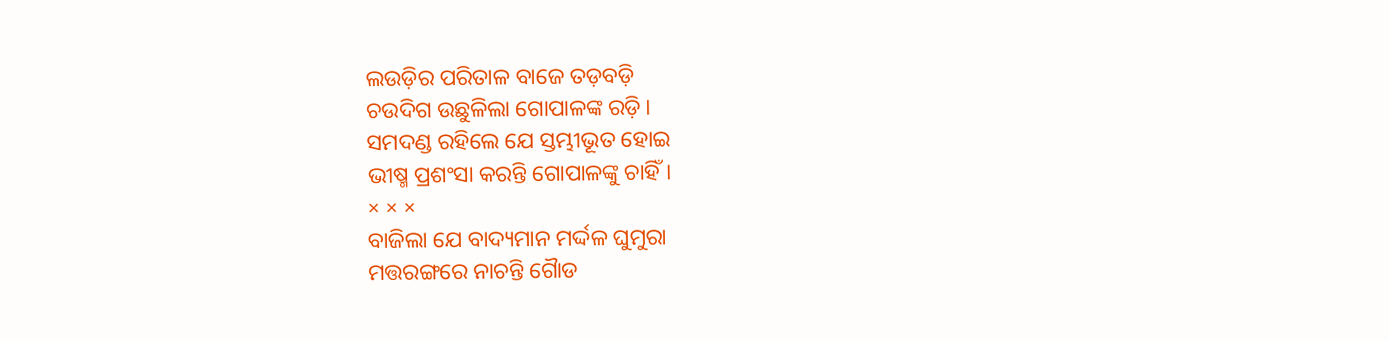ଲଉଡ଼ିର ପରିତାଳ ବାଜେ ତଡ଼ବଡ଼ି
ଚଉଦିଗ ଉଛୁଳିଲା ଗୋପାଳଙ୍କ ରଡ଼ି।
ସମଦଣ୍ଡ ରହିଲେ ଯେ ସ୍ତମ୍ଭୀଭୂତ ହୋଇ
ଭୀଷ୍ମ ପ୍ରଶଂସା କରନ୍ତି ଗୋପାଳଙ୍କୁ ଚାହିଁ।
× × ×
ବାଜିଲା ଯେ ବାଦ୍ୟମାନ ମର୍ଦ୍ଦଳ ଘୁମୁରା
ମତ୍ତରଙ୍ଗରେ ନାଚନ୍ତି ଗୈାଡ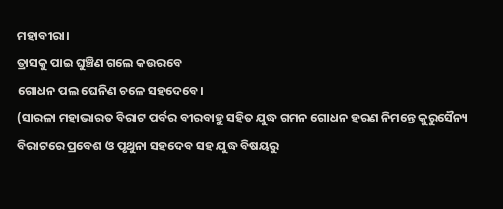ମହାବୀରା।
ତ୍ରାସକୁ ପାଇ ଘୁଞ୍ଚିଣ ଗଲେ କଉରବେ
ଗୋଧନ ପଲ ଘେନିଣ ଚଳେ ସହଦେବେ।
(ସାରଳା ମହାଭାରତ ବିରାଟ ପର୍ବର ବୀରବାହୁ ସହିତ ଯୁଦ୍ଧ ଗମନ ଗୋଧନ ହରଣ ନିମନ୍ତେ କୁରୁସୈନ୍ୟ ବିରାଟରେ ପ୍ରବେଶ ଓ ପୃଥୁନା ସହଦେବ ସହ ଯୁଦ୍ଧ ବିଷୟରୁ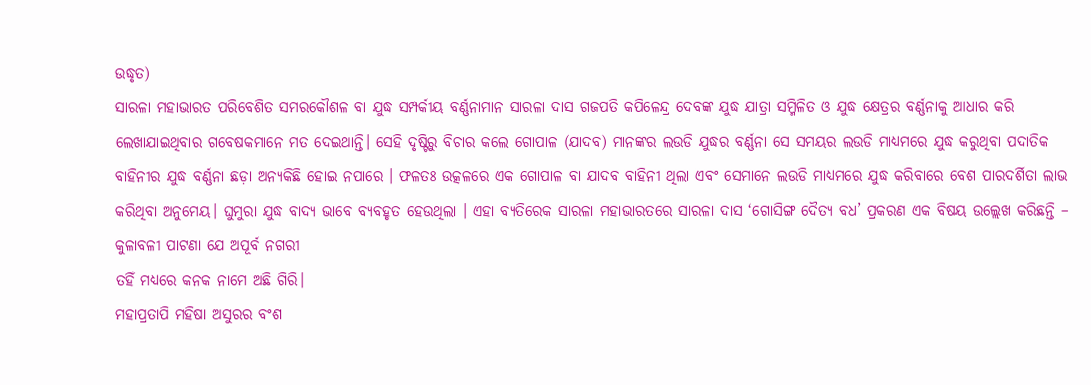ଉଦ୍ଧୃତ)
ସାରଳା ମହାଭାରତ ପରିବେଶିତ ସମରକୌଶଳ ବା ଯୁଦ୍ଧ ସମ୍ପର୍କୀୟ ବର୍ଣ୍ଣନାମାନ ସାରଳା ଦାସ ଗଜପତି କପିଳେନ୍ଦ୍ର ଦେବଙ୍କ ଯୁଦ୍ଧ ଯାତ୍ରା ସମ୍ମିଳିତ ଓ ଯୁଦ୍ଧ କ୍ଷେତ୍ରର ବର୍ଣ୍ଣନାକୁ ଆଧାର କରି ଲେଖାଯାଇଥିବାର ଗବେଷକମାନେ ମତ ଦେଇଥାନ୍ତି। ସେହି ଦୃଷ୍ଟିରୁ ବିଚାର କଲେ ଗୋପାଳ (ଯାଦବ) ମାନଙ୍କର ଲଉଡି ଯୁଦ୍ଧର ବର୍ଣ୍ଣନା ସେ ସମୟର ଲଉଡି ମାଧ୍ଯମରେ ଯୁଦ୍ଧ କରୁଥିବା ପଦାତିକ ବାହିନୀର ଯୁଦ୍ଧ ବର୍ଣ୍ଣନା ଛଡ଼ା ଅନ୍ୟକିଛି ହୋଇ ନପାରେ । ଫଳତଃ ଉତ୍କଳରେ ଏକ ଗୋପାଳ ବା ଯାଦବ ବାହିନୀ ଥିଲା ଏବଂ ସେମାନେ ଲଉଡି ମାଧ୍ଯମରେ ଯୁଦ୍ଧ କରିବାରେ ବେଶ ପାରଦର୍ଶିତା ଲାଭ କରିଥିବା ଅନୁମେୟ। ଘୁମୁରା ଯୁଦ୍ଧ ବାଦ୍ୟ ଭାବେ ବ୍ୟବହୃତ ହେଉଥିଲା । ଏହା ବ୍ୟତିରେକ ସାରଳା ମହାଭାରତରେ ସାରଳା ଦାସ ‘ଗୋସିଙ୍ଗ ଦୈତ୍ୟ ବଧ’ ପ୍ରକରଣ ଏକ ବିଷୟ ଉଲ୍ଲେଖ କରିଛନ୍ତି –
କୁଳାବଳୀ ପାଟଣା ଯେ ଅପୂର୍ବ ନଗରୀ
ତହିଁ ମଧ୍ୟରେ କନକ ନାମେ ଅଛି ଗିରି।
ମହାପ୍ରତାପି ମହିଷା ଅସୁରର ବଂଶ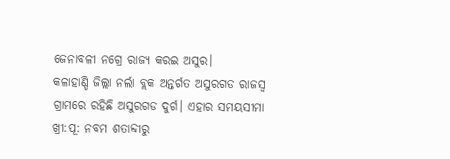ଜେନାବଳୀ ନଗ୍ରେ ରାଜ୍ୟ କରଇ ଅସୁର।
କଳାହାଣ୍ଡି ଜିଲ୍ଲା ନର୍ଲା ବ୍ଲକ ଅନ୍ତର୍ଗତ ଅସୁରଗଡ ରାଜସ୍ବ ଗ୍ରାମରେ ରହିଛି ଅସୁରଗଡ ଦୁର୍ଗ। ଏହାର ସମୟସୀମା ଖ୍ରୀ:ପୂ: ନବମ ଶତାବ୍ଦୀରୁ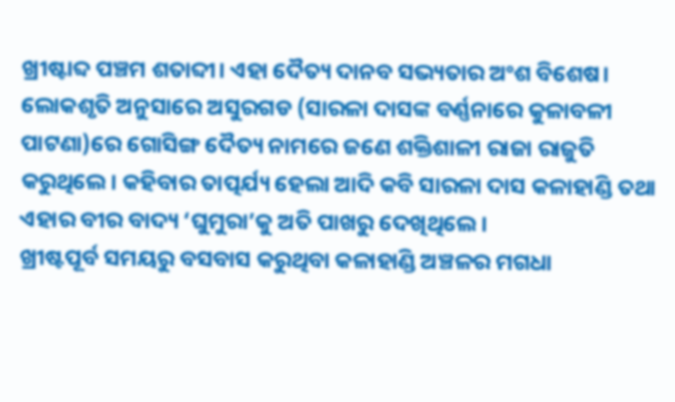ଖ୍ରୀଷ୍ଟାବ୍ଦ ପଞ୍ଚମ ଶତାବ୍ଦୀ। ଏହା ଦୈତ୍ୟ ଦାନବ ସଭ୍ୟତାର ଅଂଶ ବିଶେଷ। ଲୋକଶୃତି ଅନୁସାରେ ଅସୁରଗଡ (ସାରଳା ଦାସଙ୍କ ବର୍ଣ୍ଣନାରେ କୁଳାବଳୀ ପାଟଣା)ରେ ଗୋସିଙ୍ଗ ଦୈତ୍ୟ ନାମରେ ଜଣେ ଶକ୍ତିଶାଳୀ ରାଜା ରାଜୁତି କରୁଥିଲେ। କହିବାର ତାତ୍ପର୍ଯ୍ୟ ହେଲା ଆଦି କବି ସାରଳା ଦାସ କଳାହାଣ୍ଡି ତଥା ଏହାର ବୀର ବାଦ୍ୟ ‘ଘୁମୁରା’କୁ ଅତି ପାଖରୁ ଦେଖିଥିଲେ।
ଖ୍ରୀଷ୍ଟପୂର୍ବ ସମୟରୁ ବସବାସ କରୁଥିବା କଳାହାଣ୍ଡି ଅଞ୍ଚଳର ମଗଧା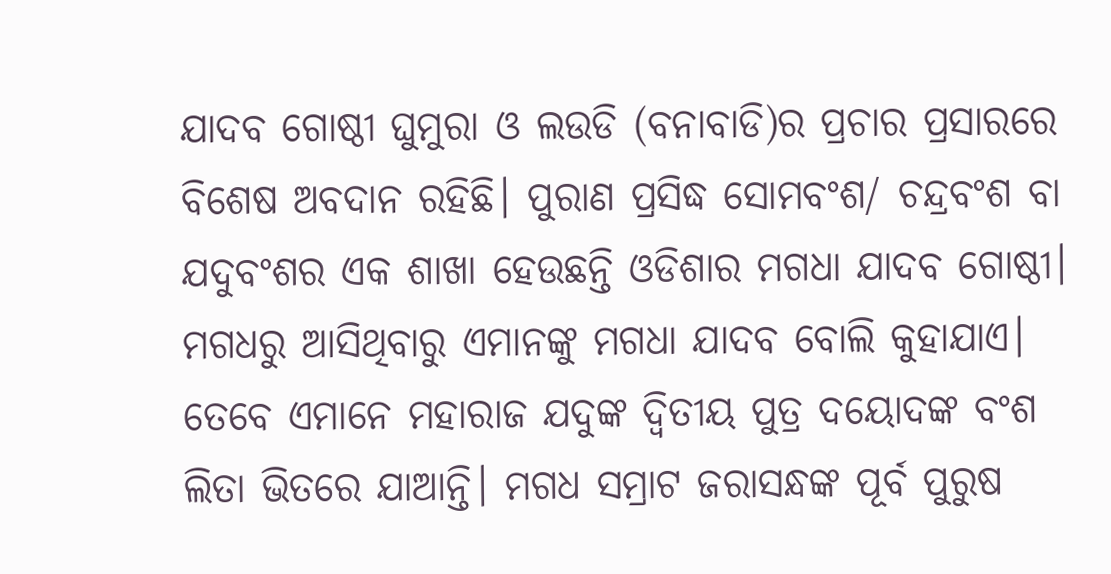ଯାଦବ ଗୋଷ୍ଠୀ ଘୁମୁରା ଓ ଲଉଡି (ବନାବାଡି)ର ପ୍ରଚାର ପ୍ରସାରରେ ବିଶେଷ ଅବଦାନ ରହିଛି। ପୁରାଣ ପ୍ରସିଦ୍ଧ ସୋମବଂଶ/ ଚନ୍ଦ୍ରବଂଶ ବା ଯଦୁବଂଶର ଏକ ଶାଖା ହେଉଛନ୍ତି ଓଡିଶାର ମଗଧା ଯାଦବ ଗୋଷ୍ଠୀ। ମଗଧରୁ ଆସିଥିବାରୁ ଏମାନଙ୍କୁ ମଗଧା ଯାଦବ ବୋଲି କୁହାଯାଏ। ତେବେ ଏମାନେ ମହାରାଜ ଯଦୁଙ୍କ ଦ୍ବିତୀୟ ପୁତ୍ର ଦୟୋଦଙ୍କ ବଂଶ ଲିତା ଭିତରେ ଯାଆନ୍ତି। ମଗଧ ସମ୍ରାଟ ଜରାସନ୍ଧଙ୍କ ପୂର୍ବ ପୁରୁଷ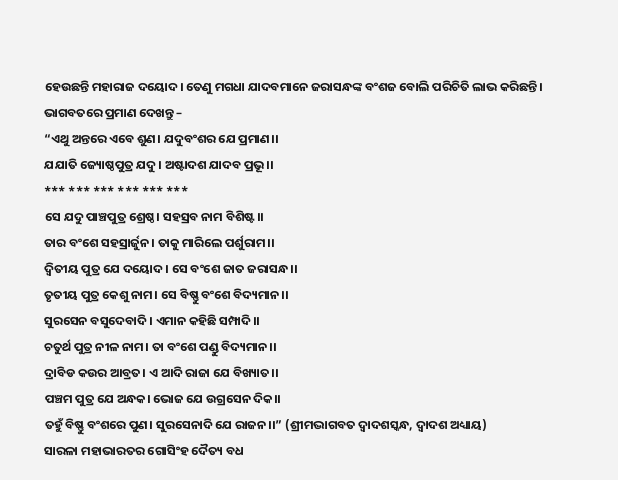ହେଉଛନ୍ତି ମହାରାଜ ଦୟୋଦ। ତେଣୁ ମଗଧା ଯାଦବମାନେ ଜରାସନ୍ଧଙ୍କ ବଂଶଜ ବୋଲି ପରିଚିତି ଲାଭ କରିଛନ୍ତି। ଭାଗବତରେ ପ୍ରମାଣ ଦେଖନ୍ତୁ –
“ଏଥୁ ଅନ୍ତରେ ଏବେ ଶୁଣ। ଯଦୁବଂଶର ଯେ ପ୍ରମାଣ।।
ଯଯାତି ଜ୍ୟୋଷ୍ଠପୁତ୍ର ଯଦୁ। ଅଷ୍ଟାଦଶ ଯାଦବ ପ୍ରଭୂ।।
*** *** *** *** *** ***
ସେ ଯଦୁ ପାଞ୍ଚପୁତ୍ର ଶ୍ରେଷ୍ଠ। ସହସ୍ରବ ନାମ ବିଶିଷ୍ଟ।।
ତାର ବଂଶେ ସହସ୍ରାର୍ଜୁନ। ତାକୁ ମାରିଲେ ପର୍ଶୁରାମ।।
ଦ୍ବିତୀୟ ପୁତ୍ର ଯେ ଦୟୋଦ। ସେ ବଂଶେ ଜାତ ଜରାସନ୍ଧ।।
ତୃତୀୟ ପୁତ୍ର କେଶୁ ନାମ। ସେ ବିଷ୍ଣୁ ବଂଶେ ବିଦ୍ୟମାନ।।
ସୁରସେନ ବସୁଦେବାଦି। ଏମାନ କହିଛି ସମ୍ପାଦି।।
ଚତୁର୍ଥ ପୁତ୍ର ନୀଳ ନାମ। ତା ବଂଶେ ପଣ୍ଡୁ ବିଦ୍ୟମାନ।।
ଦ୍ରାବିଡ କଉର ଆବ୍ରତ। ଏ ଆଦି ରାଜା ଯେ ବିଖ୍ୟାତ।।
ପଞ୍ଚମ ପୁତ୍ର ଯେ ଅନ୍ଧକ। ଭୋଜ ଯେ ଉଗ୍ରସେନ ଦିକ।।
ତହୁଁ ବିଷ୍ଣୁ ବଂଶରେ ପୁଣ। ସୁରସେନାଦି ଯେ ରାଜନ।।” (ଶ୍ରୀମଦ୍ଭାଗବତ ଦ୍ବାଦଶସ୍କନ୍ଧ, ଦ୍ବାଦଶ ଅଧ୍ୟାୟ)
ସାରଳା ମହାଭାରତର ଗୋସିଂହ ଦୈତ୍ୟ ବଧ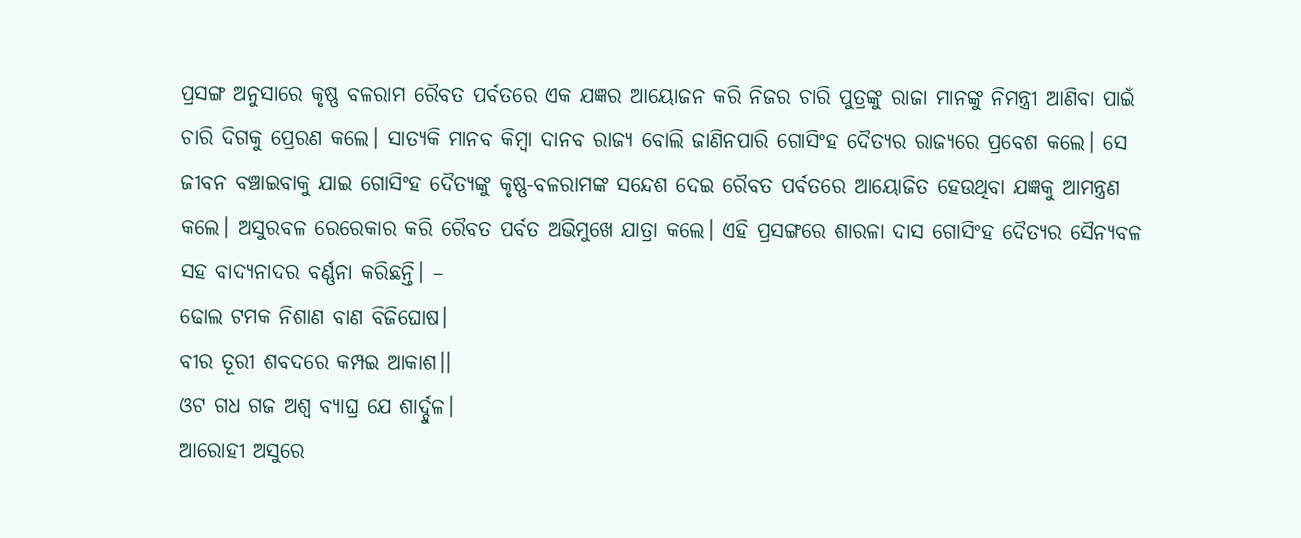ପ୍ରସଙ୍ଗ ଅନୁସାରେ କୃଷ୍ଣ ବଳରାମ ରୈବତ ପର୍ବତରେ ଏକ ଯଜ୍ଞର ଆୟୋଜନ କରି ନିଜର ଚାରି ପୁତ୍ରଙ୍କୁ ରାଜା ମାନଙ୍କୁ ନିମନ୍ତ୍ରୀ ଆଣିବା ପାଇଁ ଚାରି ଦିଗକୁ ପ୍ରେରଣ କଲେ। ସାତ୍ୟକି ମାନବ କିମ୍ବା ଦାନବ ରାଜ୍ୟ ବୋଲି ଜାଣିନପାରି ଗୋସିଂହ ଦୈତ୍ୟର ରାଜ୍ୟରେ ପ୍ରବେଶ କଲେ। ସେ ଜୀବନ ବଞ୍ଚାଇବାକୁ ଯାଇ ଗୋସିଂହ ଦୈତ୍ୟଙ୍କୁ କୃଷ୍ଣ-ବଳରାମଙ୍କ ସନ୍ଦେଶ ଦେଇ ରୈବତ ପର୍ବତରେ ଆୟୋଜିତ ହେଉଥିବା ଯଜ୍ଞକୁ ଆମନ୍ତ୍ରଣ କଲେ। ଅସୁରବଳ ରେରେକାର କରି ରୈବତ ପର୍ବତ ଅଭିମୁଖେ ଯାତ୍ରା କଲେ। ଏହି ପ୍ରସଙ୍ଗରେ ଶାରଳା ଦାସ ଗୋସିଂହ ଦୈତ୍ୟର ସୈନ୍ୟବଳ ସହ ବାଦ୍ୟନାଦର ବର୍ଣ୍ଣନା କରିଛନ୍ତି। –
ଢୋଲ ଟମକ ନିଶାଣ ବାଣ ବିଜିଘୋଷ।
ବୀର ତୂରୀ ଶବଦରେ କମ୍ପଇ ଆକାଶ।।
ଓଟ ଗଧ ଗଜ ଅଶ୍ବ ବ୍ୟାଘ୍ର ଯେ ଶାର୍ଦ୍ଦୁଳ।
ଆରୋହୀ ଅସୁରେ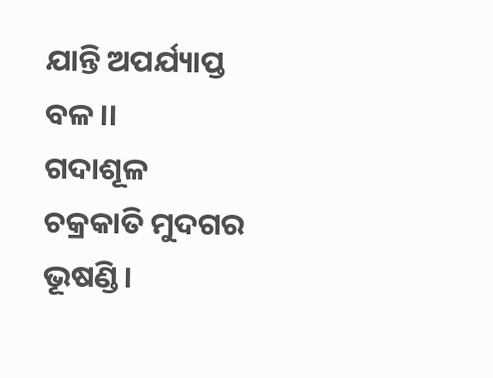ଯାନ୍ତି ଅପର୍ଯ୍ୟାପ୍ତ ବଳ।।
ଗଦାଶୂଳ ଚକ୍ରକାତି ମୁଦଗର ଭୂଷଣ୍ଡି।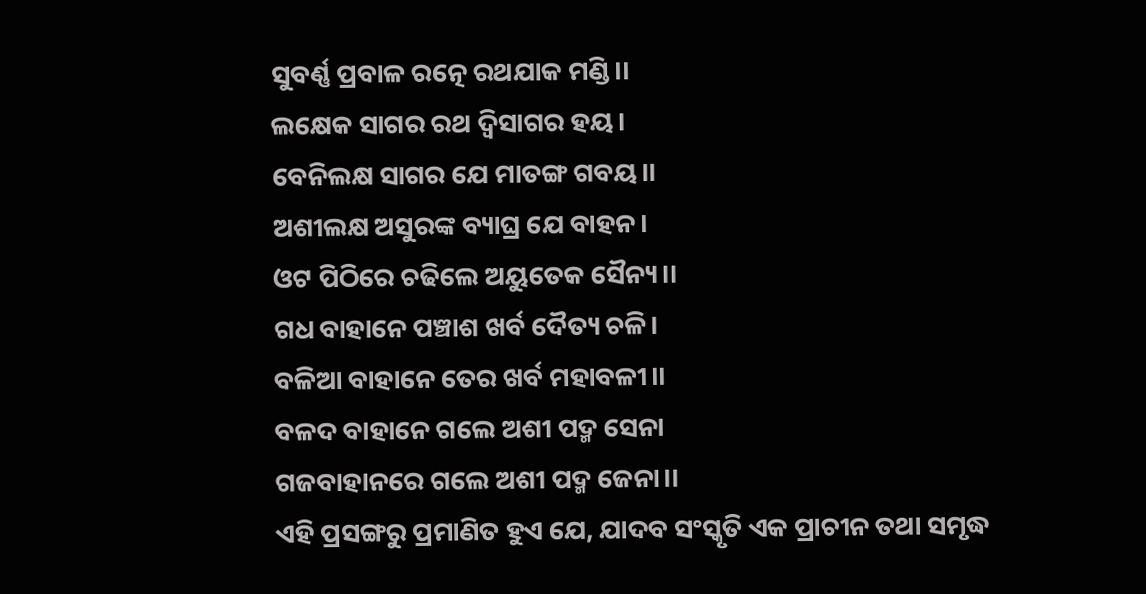ସୁବର୍ଣ୍ଣ ପ୍ରବାଳ ରତ୍ନେ ରଥଯାକ ମଣ୍ଡି।।
ଲକ୍ଷେକ ସାଗର ରଥ ଦ୍ବିସାଗର ହୟ।
ବେନିଲକ୍ଷ ସାଗର ଯେ ମାତଙ୍ଗ ଗବୟ।।
ଅଶୀଲକ୍ଷ ଅସୁରଙ୍କ ବ୍ୟାଘ୍ର ଯେ ବାହନ।
ଓଟ ପିଠିରେ ଚଢିଲେ ଅୟୁତେକ ସୈନ୍ୟ।।
ଗଧ ବାହାନେ ପଞ୍ଚାଶ ଖର୍ବ ଦୈତ୍ୟ ଚଳି।
ବଳିଆ ବାହାନେ ତେର ଖର୍ବ ମହାବଳୀ।।
ବଳଦ ବାହାନେ ଗଲେ ଅଶୀ ପଦ୍ମ ସେନା
ଗଜବାହାନରେ ଗଲେ ଅଶୀ ପଦ୍ମ ଜେନା।।
ଏହି ପ୍ରସଙ୍ଗରୁ ପ୍ରମାଣିତ ହୁଏ ଯେ, ଯାଦବ ସଂସ୍କୃତି ଏକ ପ୍ରାଚୀନ ତଥା ସମୃଦ୍ଧ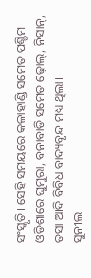ସଂସ୍କୃତି। ସେହି ସମୟରେ କଳାହାଣ୍ଡି ସମେତ ପଶ୍ଚିମ ଓଡିଶାରେ ଘୁମୁରା, ବନାବାଡି ସମେତ ଢ଼ୋଲ୍, ନିସାନ୍, ତସା ଆଦି ବିବିଧ ବାଦ୍ୟବୃନ୍ଦ ମଧ୍ୟ ଥିଲା।
ସୁନୀଲ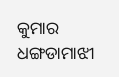କୁମାର ଧଙ୍ଗଡାମାଝୀ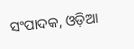ସଂପାଦକ, ଓଡ଼ିଆ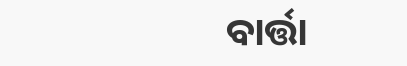ବାର୍ତ୍ତା